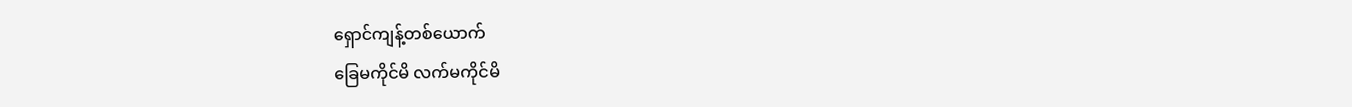ရှောင်ကျန့်တစ်ယောက်
ခြေမကိုင်မိ လက်မကိုင်မိ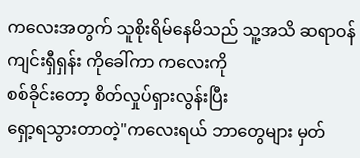ကလေးအတွက် သူစိုးရိမ်နေမိသည် သူ့အသိ ဆရာဝန်
ကျင်းရှီရှန်း ကိုခေါ်ကာ ကလေးကို
စစ်ခိုင်းတော့ စိတ်လှုပ်ရှားလွန်းပြီး
ရှော့ရသွားတာတဲ့"ကလေးရယ် ဘာတွေများ မှတ်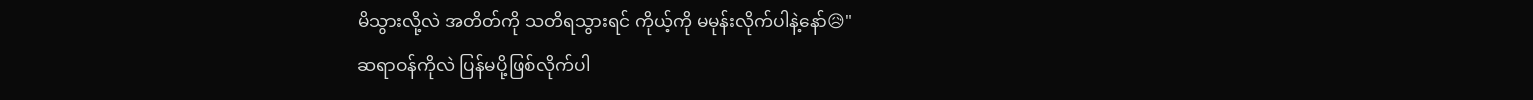မိသွားလို့လဲ အတိတ်ကို သတိရသွားရင် ကိုယ့်ကို မမုန်းလိုက်ပါနဲ့နော်😥"
ဆရာဝန်ကိုလဲ ပြန်မပို့ဖြစ်လိုက်ပါ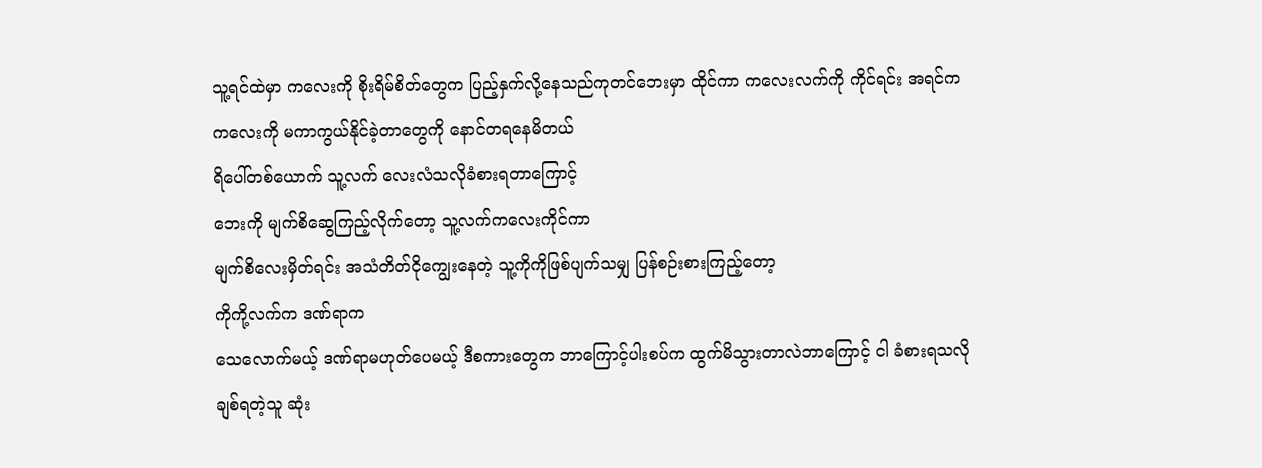သူ့ရင်ထဲမှာ ကလေးကို စိုးရိမ်စိတ်တွေက ပြည့်နှက်လို့နေသည်ကုတင်ဘေးမှာ ထိုင်ကာ ကလေးလက်ကို ကိုင်ရင်း အရင်က ကလေးကို မကာကွယ်နိုင်ခဲ့တာတွေကို နောင်တရနေမိတယ်
ရိပေါ်တစ်ယောက် သူ့လက် လေးလံသလိုခံစားရတာကြောင့်
ဘေးကို မျက်စိဆွေကြည့်လိုက်တော့ သူ့လက်ကလေးကိုင်ကာ
မျက်စိလေးမှိတ်ရင်း အသံတိတ်ငိုကျွေးနေတဲ့ သူ့ကိုကိုဖြစ်ပျက်သမျှ ပြန်စဉ်းစားကြည့်တော့
ကိုကို့လက်က ဒဏ်ရာက
သေလောက်မယ့် ဒဏ်ရာမဟုတ်ပေမယ့် ဒီစကားတွေက ဘာကြောင့်ပါးစပ်က ထွက်မိသွားတာလဲဘာကြောင့် ငါ ခံစားရသလို ချစ်ရတဲ့သူ ဆုံး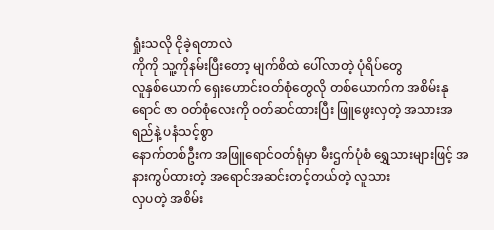ရှုံးသလို ငိုခဲ့ရတာလဲ
ကိုကို သူ့ကိုနမ်းပြီးတော့ မျက်စိထဲ ပေါ်လာတဲ့ ပုံရိပ်တွေ
လူနှစ်ယောက် ရှေးဟောင်းဝတ်စုံတွေလို တစ်ယောက်က အစိမ်းနုရောင် ဇာ ဝတ်စုံလေးကို ဝတ်ဆင်ထားပြီး ဖြူဖွေးလှတဲ့ အသားအရည်နဲ့ ပနံသင့်စွာ
နောက်တစ်ဦးက အဖြူရောင်ဝတ်ရုံမှာ မီးဌက်ပုံစံ ရွှေသားများဖြင့် အနားကွပ်ထားတဲ့ အရောင်အဆင်းတင့်တယ်တဲ့ လူသား
လှပတဲ့ အစိမ်း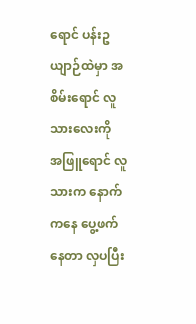ရောင် ပန်းဥယျာဉ်ထဲမှာ အစိမ်းရောင် လူသားလေးကို
အဖြူရောင် လူသားက နောက်ကနေ ပွေ့ဖက်နေတာ လှပပြီး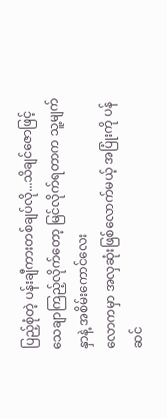ပြည့်စုံတဲ့ ပန်းချီကားတစ်ချပ်လို...သိချင်ဇောဖြင့် သေချာကြည့်လိုက်တော့ မြင်လိုက်ရတာက သူ့မျက်နှာနဲ့ အစိမ်းကောင်လေး
လောကမှာ အလှဆုံးဖြစ်လောက်မယ့် အပြုံးကို ပန်ဆင်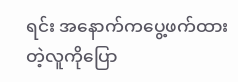ရင်း အနောက်ကပွေ့ဖက်ထားတဲ့လူကိုပြော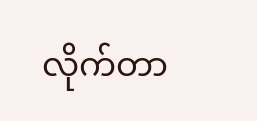လိုက်တာ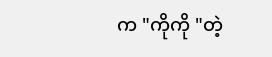က "ကိုကို "တဲ့